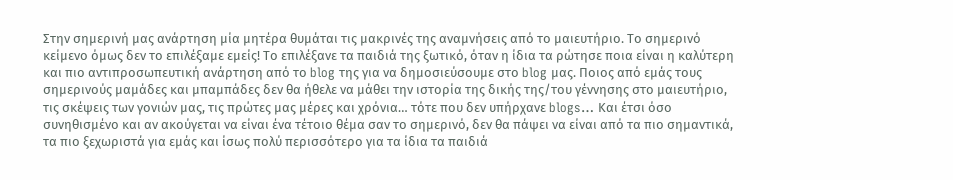Στην σημερινή μας ανάρτηση μία μητέρα θυμάται τις μακρινές της αναμνήσεις από το μαιευτήριο. Το σημερινό κείμενο όμως δεν το επιλέξαμε εμείς! Το επιλέξανε τα παιδιά της ξωτικό, όταν η ίδια τα ρώτησε ποια είναι η καλύτερη και πιο αντιπροσωπευτική ανάρτηση από το blog της για να δημοσιεύσουμε στο blog μας. Ποιος από εμάς τους σημερινούς μαμάδες και μπαμπάδες δεν θα ήθελε να μάθει την ιστορία της δικής της/του γέννησης στο μαιευτήριο, τις σκέψεις των γονιών μας, τις πρώτες μας μέρες και χρόνια… τότε που δεν υπήρχανε blogs… Και έτσι όσο συνηθισμένο και αν ακούγεται να είναι ένα τέτοιο θέμα σαν το σημερινό, δεν θα πάψει να είναι από τα πιο σημαντικά, τα πιο ξεχωριστά για εμάς και ίσως πολύ περισσότερο για τα ίδια τα παιδιά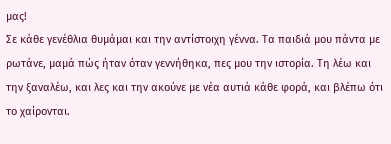μας!
Σε κάθε γενέθλια θυμάμαι και την αντίστοιχη γέννα. Τα παιδιά μου πάντα με ρωτάνε, μαμά πώς ήταν όταν γεννήθηκα, πες μου την ιστορία. Τη λέω και την ξαναλέω, και λες και την ακούνε με νέα αυτιά κάθε φορά, και βλέπω ότι το χαίρονται.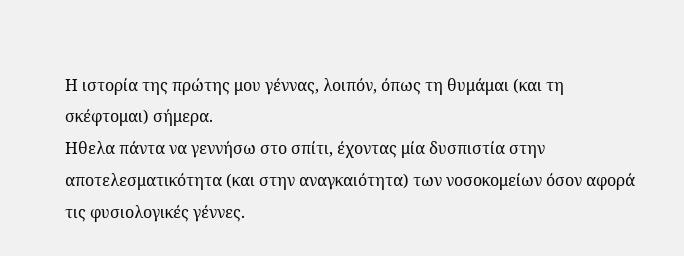Η ιστορία της πρώτης μου γέννας, λοιπόν, όπως τη θυμάμαι (και τη σκέφτομαι) σήμερα.
Ηθελα πάντα να γεννήσω στο σπίτι, έχοντας μία δυσπιστία στην αποτελεσματικότητα (και στην αναγκαιότητα) των νοσοκομείων όσον αφορά τις φυσιολογικές γέννες.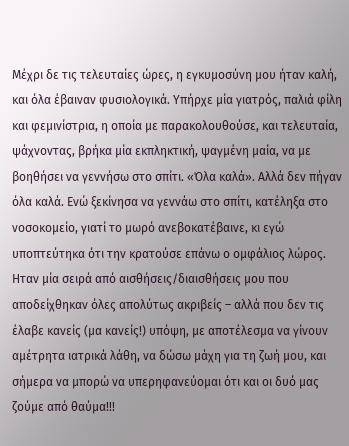Μέχρι δε τις τελευταίες ώρες, η εγκυμοσύνη μου ήταν καλή, και όλα έβαιναν φυσιολογικά. Υπήρχε μία γιατρός, παλιά φίλη και φεμινίστρια, η οποία με παρακολουθούσε, και τελευταία, ψάχνοντας, βρήκα μία εκπληκτική, ψαγμένη μαία, να με βοηθήσει να γεννήσω στο σπίτι. «Όλα καλά». Αλλά δεν πήγαν όλα καλά. Ενώ ξεκίνησα να γεννάω στο σπίτι, κατέληξα στο νοσοκομείο, γιατί το μωρό ανεβοκατέβαινε, κι εγώ υποπτεύτηκα ότι την κρατούσε επάνω ο ομφάλιος λώρος. Ηταν μία σειρά από αισθήσεις/διαισθήσεις μου που αποδείχθηκαν όλες απολύτως ακριβείς – αλλά που δεν τις έλαβε κανείς (μα κανείς!) υπόψη, με αποτέλεσμα να γίνουν αμέτρητα ιατρικά λάθη, να δώσω μάχη για τη ζωή μου, και σήμερα να μπορώ να υπερηφανεύομαι ότι και οι δυό μας ζούμε από θαύμα!!!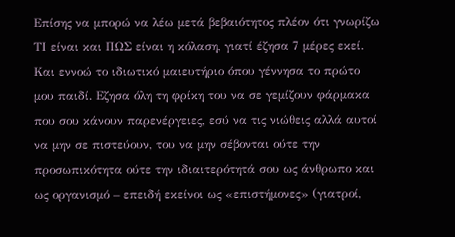Επίσης να μπορώ να λέω μετά βεβαιότητος πλέον ότι γνωρίζω ΤΙ είναι και ΠΩΣ είναι η κόλαση, γιατί έζησα 7 μέρες εκεί. Και εννοώ το ιδιωτικό μαιευτήριο όπου γέννησα το πρώτο μου παιδί. Εζησα όλη τη φρίκη του να σε γεμίζουν φάρμακα που σου κάνουν παρενέργειες, εσύ να τις νιώθεις αλλά αυτοί να μην σε πιστεύουν, του να μην σέβονται ούτε την προσωπικότητα ούτε την ιδιαιτερότητά σου ως άνθρωπο και ως οργανισμό – επειδή εκείνοι ως «επιστήμονες» (γιατροί,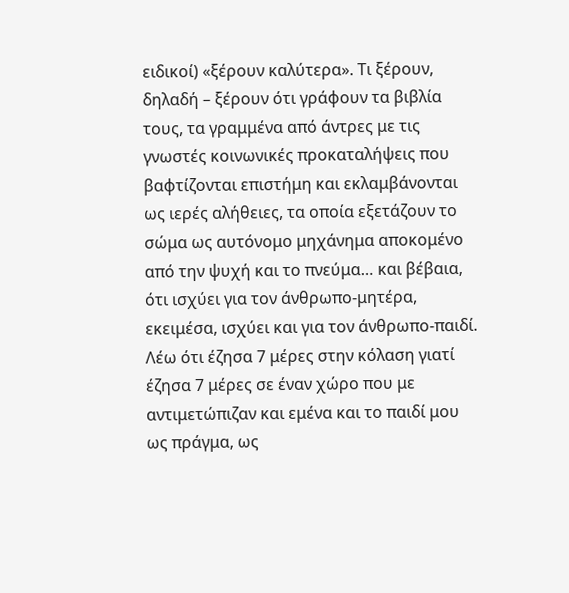ειδικοί) «ξέρουν καλύτερα». Τι ξέρουν, δηλαδή – ξέρουν ότι γράφουν τα βιβλία τους, τα γραμμένα από άντρες με τις γνωστές κοινωνικές προκαταλήψεις που βαφτίζονται επιστήμη και εκλαμβάνονται ως ιερές αλήθειες, τα οποία εξετάζουν το σώμα ως αυτόνομο μηχάνημα αποκομένο από την ψυχή και το πνεύμα… και βέβαια, ότι ισχύει για τον άνθρωπο-μητέρα, εκειμέσα, ισχύει και για τον άνθρωπο-παιδί. Λέω ότι έζησα 7 μέρες στην κόλαση γιατί έζησα 7 μέρες σε έναν χώρο που με αντιμετώπιζαν και εμένα και το παιδί μου ως πράγμα, ως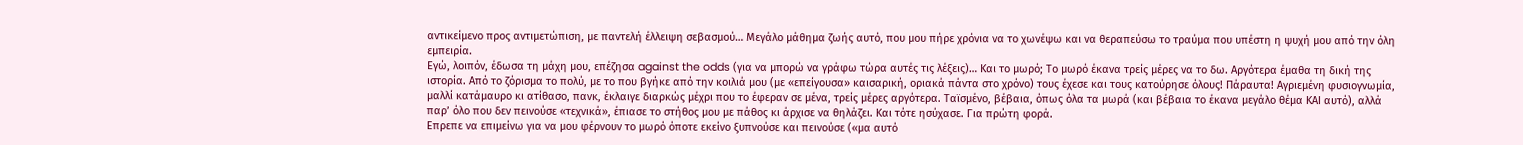αντικείμενο προς αντιμετώπιση, με παντελή έλλειψη σεβασμού… Μεγάλο μάθημα ζωής αυτό, που μου πήρε χρόνια να το χωνέψω και να θεραπεύσω το τραύμα που υπέστη η ψυχή μου από την όλη εμπειρία.
Εγώ, λοιπόν, έδωσα τη μάχη μου, επέζησα against the odds (για να μπορώ να γράφω τώρα αυτές τις λέξεις)… Και το μωρό; Το μωρό έκανα τρείς μέρες να το δω. Αργότερα έμαθα τη δική της ιστορία. Από το ζόρισμα το πολύ, με το που βγήκε από την κοιλιά μου (με «επείγουσα» καισαρική, οριακά πάντα στο χρόνο) τους έχεσε και τους κατούρησε όλους! Πάραυτα! Αγριεμένη φυσιογνωμία, μαλλί κατάμαυρο κι ατίθασο, πανκ, έκλαιγε διαρκώς μέχρι που το έφεραν σε μένα, τρείς μέρες αργότερα. Ταϊσμένο, βέβαια, όπως όλα τα μωρά (και βέβαια το έκανα μεγάλο θέμα ΚΑΙ αυτό), αλλά παρ’ όλο που δεν πεινούσε «τεχνικά», έπιασε το στήθος μου με πάθος κι άρχισε να θηλάζει. Και τότε ησύχασε. Για πρώτη φορά.
Επρεπε να επιμείνω για να μου φέρνουν το μωρό όποτε εκείνο ξυπνούσε και πεινούσε («μα αυτό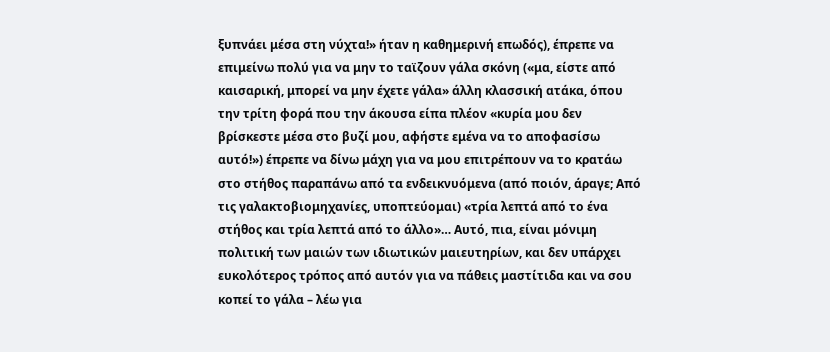ξυπνάει μέσα στη νύχτα!» ήταν η καθημερινή επωδός), έπρεπε να επιμείνω πολύ για να μην το ταϊζουν γάλα σκόνη («μα, είστε από καισαρική, μπορεί να μην έχετε γάλα» άλλη κλασσική ατάκα, όπου την τρίτη φορά που την άκουσα είπα πλέον «κυρία μου δεν βρίσκεστε μέσα στο βυζί μου, αφήστε εμένα να το αποφασίσω αυτό!») έπρεπε να δίνω μάχη για να μου επιτρέπουν να το κρατάω στο στήθος παραπάνω από τα ενδεικνυόμενα (από ποιόν, άραγε; Από τις γαλακτοβιομηχανίες, υποπτεύομαι) «τρία λεπτά από το ένα στήθος και τρία λεπτά από το άλλο»… Αυτό, πια, είναι μόνιμη πολιτική των μαιών των ιδιωτικών μαιευτηρίων, και δεν υπάρχει ευκολότερος τρόπος από αυτόν για να πάθεις μαστίτιδα και να σου κοπεί το γάλα – λέω για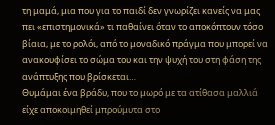τη μαμά, μια που για το παιδί δεν γνωρίζει κανείς να μας πει «επιστημονικά» τι παθαίνει όταν το αποκόπτουν τόσο βίαια, με το ρολόι, από το μοναδικό πράγμα που μπορεί να ανακουφίσει το σώμα του και την ψυχή του στη φάση της ανάπτυξης που βρίσκεται…
Θυμάμαι ένα βράδυ, που το μωρό με τα ατίθασα μαλλιά είχε αποκοιμηθεί μπρούμυτα στο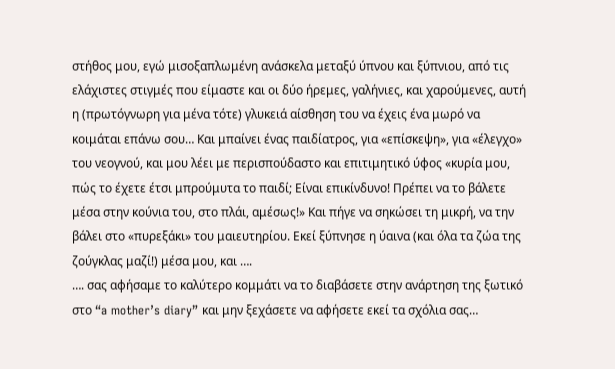στήθος μου, εγώ μισοξαπλωμένη ανάσκελα μεταξύ ύπνου και ξύπνιου, από τις ελάχιστες στιγμές που είμαστε και οι δύο ήρεμες, γαλήνιες, και χαρούμενες, αυτή η (πρωτόγνωρη για μένα τότε) γλυκειά αίσθηση του να έχεις ένα μωρό να κοιμάται επάνω σου… Και μπαίνει ένας παιδίατρος, για «επίσκεψη», για «έλεγχο» του νεογνού, και μου λέει με περισπούδαστο και επιτιμητικό ύφος «κυρία μου, πώς το έχετε έτσι μπρούμυτα το παιδί; Είναι επικίνδυνο! Πρέπει να το βάλετε μέσα στην κούνια του, στο πλάι, αμέσως!» Και πήγε να σηκώσει τη μικρή, να την βάλει στο «πυρεξάκι» του μαιευτηρίου. Εκεί ξύπνησε η ύαινα (και όλα τα ζώα της ζούγκλας μαζί!) μέσα μου, και ….
…. σας αφήσαμε το καλύτερο κομμάτι να το διαβάσετε στην ανάρτηση της ξωτικό στο “a mother’s diary” και μην ξεχάσετε να αφήσετε εκεί τα σχόλια σας…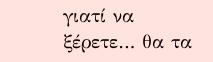γιατί να ξέρετε… θα τα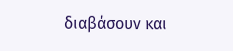διαβάσουν και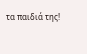τα παιδιά της!